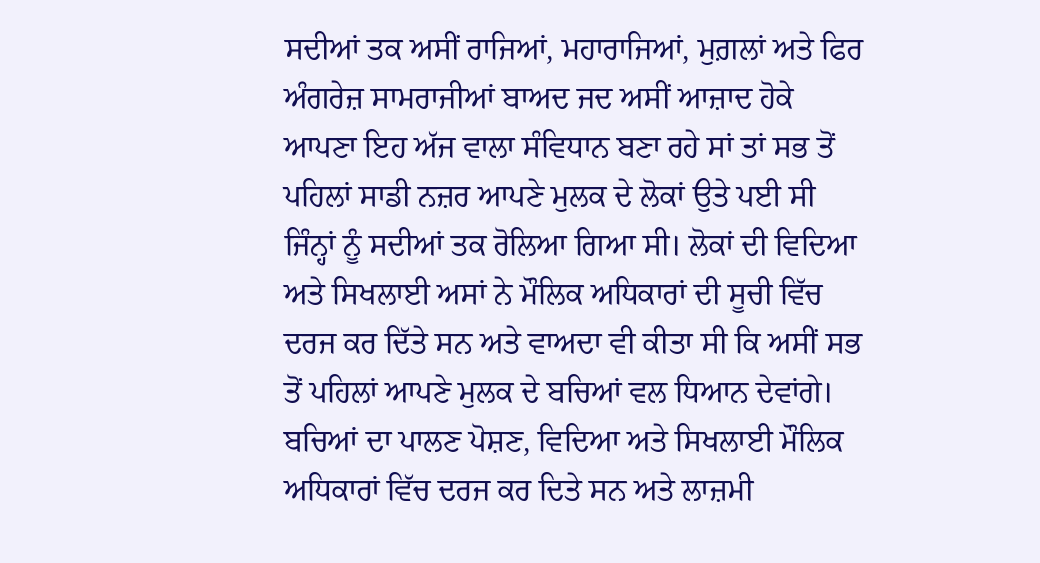ਸਦੀਆਂ ਤਕ ਅਸੀਂ ਰਾਜਿਆਂ, ਮਹਾਰਾਜਿਆਂ, ਮੁਗ਼ਲਾਂ ਅਤੇ ਫਿਰ ਅੰਗਰੇਜ਼ ਸਾਮਰਾਜੀਆਂ ਬਾਅਦ ਜਦ ਅਸੀਂ ਆਜ਼ਾਦ ਹੋਕੇ ਆਪਣਾ ਇਹ ਅੱਜ ਵਾਲਾ ਸੰਵਿਧਾਨ ਬਣਾ ਰਹੇ ਸਾਂ ਤਾਂ ਸਭ ਤੋਂ ਪਹਿਲਾਂ ਸਾਡੀ ਨਜ਼ਰ ਆਪਣੇ ਮੁਲਕ ਦੇ ਲੋਕਾਂ ਉਤੇ ਪਈ ਸੀ ਜਿੰਨ੍ਹਾਂ ਨੂੰ ਸਦੀਆਂ ਤਕ ਰੋਲਿਆ ਗਿਆ ਸੀ। ਲੋਕਾਂ ਦੀ ਵਿਦਿਆ ਅਤੇ ਸਿਖਲਾਈ ਅਸਾਂ ਨੇ ਮੌਲਿਕ ਅਧਿਕਾਰਾਂ ਦੀ ਸੂਚੀ ਵਿੱਚ ਦਰਜ ਕਰ ਦਿੱਤੇ ਸਨ ਅਤੇ ਵਾਅਦਾ ਵੀ ਕੀਤਾ ਸੀ ਕਿ ਅਸੀਂ ਸਭ ਤੋਂ ਪਹਿਲਾਂ ਆਪਣੇ ਮੁਲਕ ਦੇ ਬਚਿਆਂ ਵਲ ਧਿਆਨ ਦੇਵਾਂਗੇ। ਬਚਿਆਂ ਦਾ ਪਾਲਣ ਪੋਸ਼ਣ, ਵਿਦਿਆ ਅਤੇ ਸਿਖਲਾਈ ਮੌਲਿਕ ਅਧਿਕਾਰਾਂ ਵਿੱਚ ਦਰਜ ਕਰ ਦਿਤੇ ਸਨ ਅਤੇ ਲਾਜ਼ਮੀ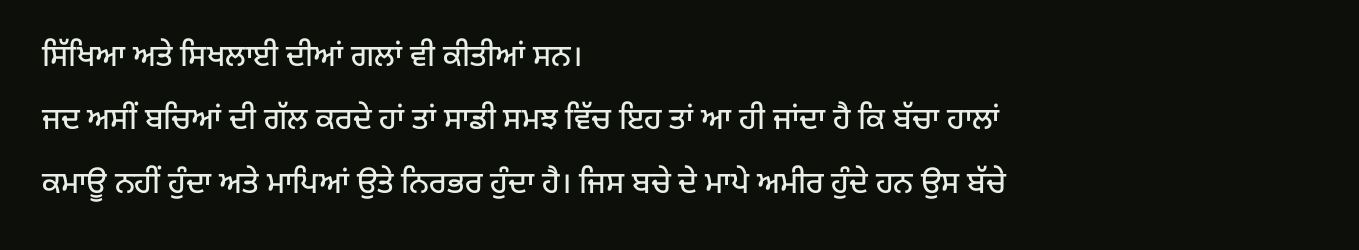ਸਿੱਖਿਆ ਅਤੇ ਸਿਖਲਾਈ ਦੀਆਂ ਗਲਾਂ ਵੀ ਕੀਤੀਆਂ ਸਨ।
ਜਦ ਅਸੀਂ ਬਚਿਆਂ ਦੀ ਗੱਲ ਕਰਦੇ ਹਾਂ ਤਾਂ ਸਾਡੀ ਸਮਝ ਵਿੱਚ ਇਹ ਤਾਂ ਆ ਹੀ ਜਾਂਦਾ ਹੈ ਕਿ ਬੱਚਾ ਹਾਲਾਂ ਕਮਾਊ ਨਹੀਂ ਹੁੰਦਾ ਅਤੇ ਮਾਪਿਆਂ ਉਤੇ ਨਿਰਭਰ ਹੁੰਦਾ ਹੈ। ਜਿਸ ਬਚੇ ਦੇ ਮਾਪੇ ਅਮੀਰ ਹੁੰਦੇ ਹਨ ਉਸ ਬੱਚੇ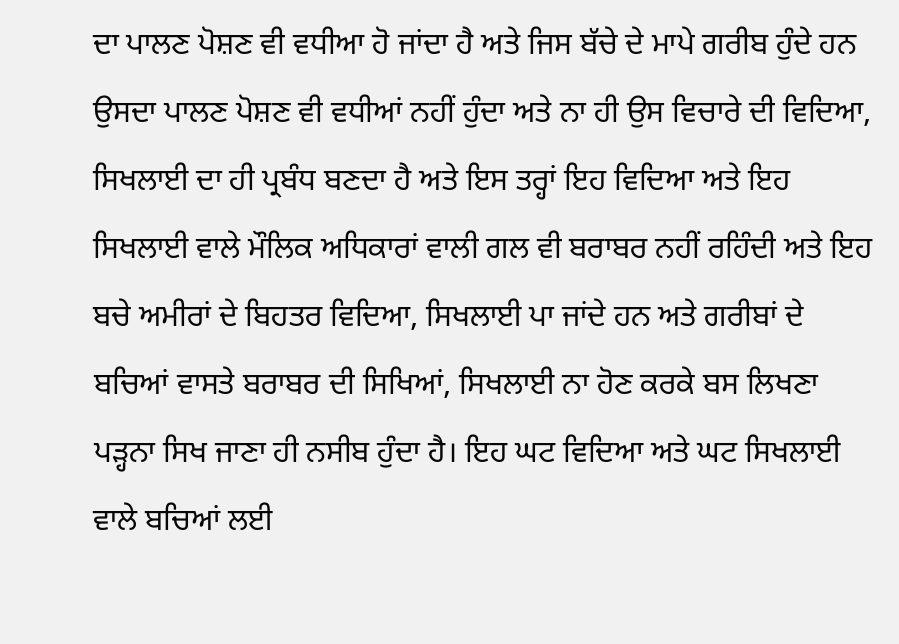ਦਾ ਪਾਲਣ ਪੋਸ਼ਣ ਵੀ ਵਧੀਆ ਹੋ ਜਾਂਦਾ ਹੈ ਅਤੇ ਜਿਸ ਬੱਚੇ ਦੇ ਮਾਪੇ ਗਰੀਬ ਹੁੰਦੇ ਹਨ ਉਸਦਾ ਪਾਲਣ ਪੋਸ਼ਣ ਵੀ ਵਧੀਆਂ ਨਹੀਂ ਹੁੰਦਾ ਅਤੇ ਨਾ ਹੀ ਉਸ ਵਿਚਾਰੇ ਦੀ ਵਿਦਿਆ, ਸਿਖਲਾਈ ਦਾ ਹੀ ਪ੍ਰਬੰਧ ਬਣਦਾ ਹੈ ਅਤੇ ਇਸ ਤਰ੍ਹਾਂ ਇਹ ਵਿਦਿਆ ਅਤੇ ਇਹ ਸਿਖਲਾਈ ਵਾਲੇ ਮੌਲਿਕ ਅਧਿਕਾਰਾਂ ਵਾਲੀ ਗਲ ਵੀ ਬਰਾਬਰ ਨਹੀਂ ਰਹਿੰਦੀ ਅਤੇ ਇਹ ਬਚੇ ਅਮੀਰਾਂ ਦੇ ਬਿਹਤਰ ਵਿਦਿਆ, ਸਿਖਲਾਈ ਪਾ ਜਾਂਦੇ ਹਨ ਅਤੇ ਗਰੀਬਾਂ ਦੇ ਬਚਿਆਂ ਵਾਸਤੇ ਬਰਾਬਰ ਦੀ ਸਿਖਿਆਂ, ਸਿਖਲਾਈ ਨਾ ਹੋਣ ਕਰਕੇ ਬਸ ਲਿਖਣਾ ਪੜ੍ਹਨਾ ਸਿਖ ਜਾਣਾ ਹੀ ਨਸੀਬ ਹੁੰਦਾ ਹੈ। ਇਹ ਘਟ ਵਿਦਿਆ ਅਤੇ ਘਟ ਸਿਖਲਾਈ ਵਾਲੇ ਬਚਿਆਂ ਲਈ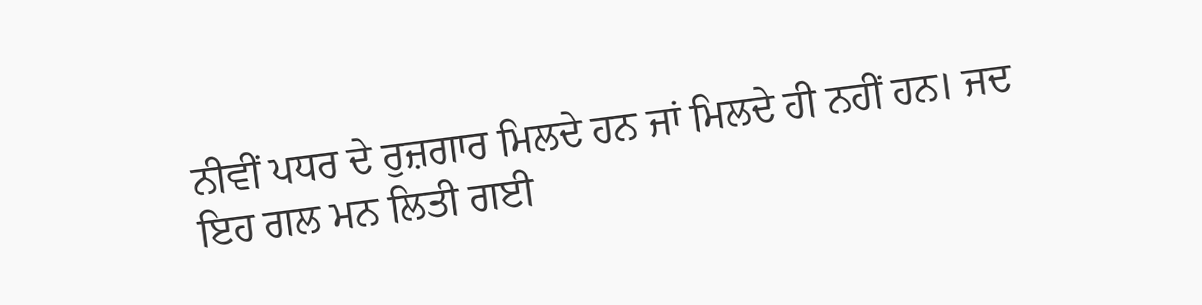ਨੀਵੀਂ ਪਧਰ ਦੇ ਰੁਜ਼ਗਾਰ ਮਿਲਦੇ ਹਨ ਜਾਂ ਮਿਲਦੇ ਹੀ ਨਹੀਂ ਹਨ। ਜਦ ਇਹ ਗਲ ਮਨ ਲਿਤੀ ਗਈ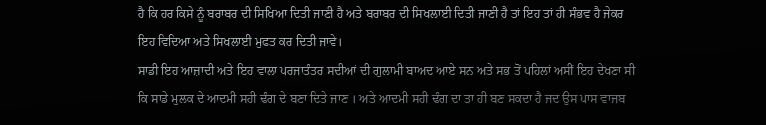ਹੈ ਕਿ ਹਰ ਕਿਸੇ ਨੂੰ ਬਰਾਬਰ ਦੀ ਸਿਖਿਆ ਦਿਤੀ ਜਾਣੀ ਹੈ ਅਤੇ ਬਰਾਬਰ ਦੀ ਸਿਖਲਾਈ ਦਿਤੀ ਜਾਣੀ ਹੈ ਤਾਂ ਇਹ ਤਾਂ ਹੀ ਸੰਭਵ ਹੈ ਜੇਕਰ ਇਹ ਵਿਦਿਆ ਅਤੇ ਸਿਖਲਾਈ ਮੁਫਤ ਕਰ ਦਿਤੀ ਜਾਵੇ।
ਸਾਡੀ ਇਹ ਆਜ਼ਾਦੀ ਅਤੇ ਇਹ ਵਾਲਾ ਪਰਜਾਤੰਤਰ ਸਦੀਆਂ ਦੀ ਗੁਲਾਮੀ ਬਾਅਦ ਆਏ ਸਨ ਅਤੇ ਸਭ ਤੋਂ ਪਹਿਲਾਂ ਅਸੀਂ ਇਹ ਦੇਖਣਾ ਸੀ ਕਿ ਸਾਡੇ ਮੁਲਕ ਦੇ ਆਦਮੀ ਸਹੀ ਢੰਗ ਦੇ ਬਣਾ ਦਿਤੇ ਜਾਣ । ਅਤੇ ਆਦਮੀ ਸਹੀ ਢੰਗ ਦਾ ਤਾ ਹੀ ਬਣ ਸਕਦਾ ਹੈ ਜਦ ਉਸ ਪਾਸ ਵਾਜਬ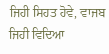ਜਿਹੀ ਸਿਹਤ ਹੋਵੇ, ਵਾਜਬ ਜਿਹੀ ਵਿਦਿਆ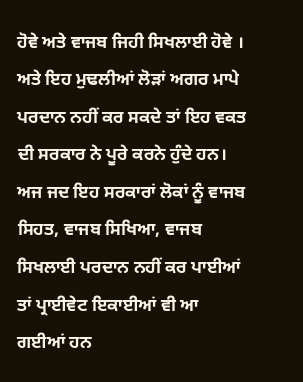ਹੋਵੇ ਅਤੇ ਵਾਜਬ ਜਿਹੀ ਸਿਖਲਾਈ ਹੋਵੇ । ਅਤੇ ਇਹ ਮੁਢਲੀਆਂ ਲੋੜਾਂ ਅਗਰ ਮਾਪੇ ਪਰਦਾਨ ਨਹੀਂ ਕਰ ਸਕਦੇ ਤਾਂ ਇਹ ਵਕਤ ਦੀ ਸਰਕਾਰ ਨੇ ਪੂਰੇ ਕਰਨੇ ਹੁੰਦੇ ਹਨ।
ਅਜ ਜਦ ਇਹ ਸਰਕਾਰਾਂ ਲੋਕਾਂ ਨੂੰ ਵਾਜਬ ਸਿਹਤ, ਵਾਜਬ ਸਿਖਿਆ, ਵਾਜਬ ਸਿਖਲਾਈ ਪਰਦਾਨ ਨਹੀਂ ਕਰ ਪਾਈਆਂ ਤਾਂ ਪ੍ਰਾਈਵੇਟ ਇਕਾਈਆਂ ਵੀ ਆ ਗਈਆਂ ਹਨ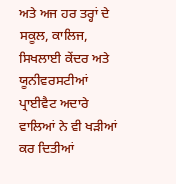ਅਤੇ ਅਜ ਹਰ ਤਰ੍ਹਾਂ ਦੇ ਸਕੂਲ, ਕਾਲਿਜ, ਸਿਖਲਾਈ ਕੇਂਦਰ ਅਤੇ ਯੂਨੀਵਰਸਟੀਆਂ ਪ੍ਰਾਈਵੈਟ ਅਦਾਰੇ ਵਾਲਿਆਂ ਨੇ ਵੀ ਖੜੀਆਂ ਕਰ ਦਿਤੀਆਂ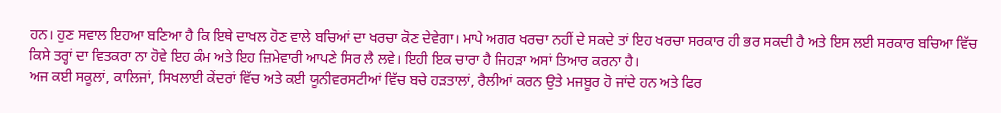ਹਨ। ਹੁਣ ਸਵਾਲ ਇਹਆ ਬਣਿਆ ਹੈ ਕਿ ਇਥੇ ਦਾਖਲ ਹੋਣ ਵਾਲੇ ਬਚਿਆਂ ਦਾ ਖਰਚਾ ਕੋਣ ਦੇਵੇਗਾ। ਮਾਪੇ ਅਗਰ ਖਰਚਾ ਨਹੀਂ ਦੇ ਸਕਦੇ ਤਾਂ ਇਹ ਖਰਚਾ ਸਰਕਾਰ ਹੀ ਭਰ ਸਕਦੀ ਹੈ ਅਤੇ ਇਸ ਲਈ ਸਰਕਾਰ ਬਚਿਆ ਵਿੱਚ ਕਿਸੇ ਤਰ੍ਹਾਂ ਦਾ ਵਿਤਕਰਾ ਨਾ ਹੋਵੇ ਇਹ ਕੰਮ ਅਤੇ ਇਹ ਜ਼ਿਮੇਵਾਰੀ ਆਪਣੇ ਸਿਰ ਲੈ ਲਵੇ। ਇਹੀ ਇਕ ਚਾਰਾ ਹੈ ਜਿਹੜਾ ਅਸਾਂ ਤਿਆਰ ਕਰਨਾ ਹੈ।
ਅਜ ਕਈ ਸਕੂਲਾਂ, ਕਾਲਿਜਾਂ, ਸਿਖਲਾਈ ਕੇਂਦਰਾਂ ਵਿੱਚ ਅਤੇ ਕਈ ਯੂਨੀਵਰਸਟੀਆਂ ਵਿੱਚ ਬਚੇ ਹੜਤਾਲਾਂ, ਰੈਲੀਆਂ ਕਰਨ ਉਤੇ ਮਜਬੂਰ ਹੋ ਜਾਂਦੇ ਹਨ ਅਤੇ ਫਿਰ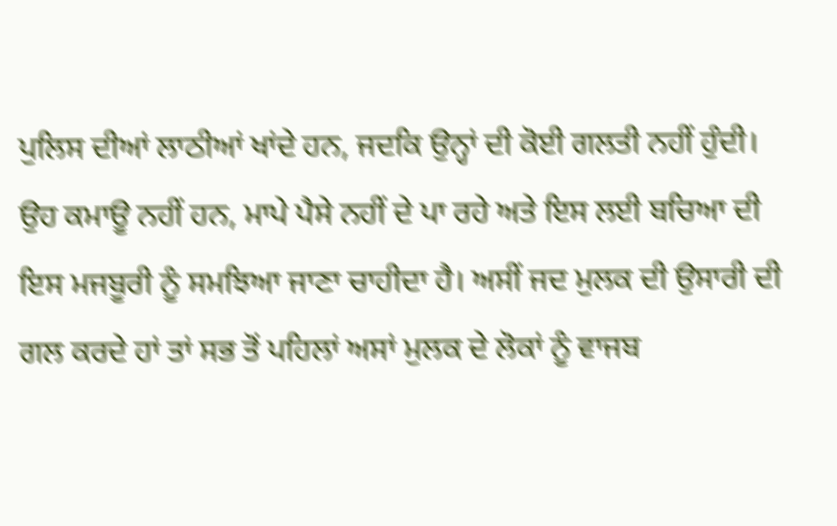ਪੁਲਿਸ ਦੀਆਂ ਲਾਠੀਆਂ ਖਾਂਦੇ ਹਨ, ਜਦਕਿ ਉਨ੍ਹਾਂ ਦੀ ਕੋਈ ਗਲਤੀ ਨਹੀਂ ਹੁੰਦੀ। ਉਹ ਕਮਾਊ ਨਹੀਂ ਹਨ, ਮਾਪੇ ਪੈਸੇ ਨਹੀਂ ਦੇ ਪਾ ਰਹੇ ਅਤੇ ਇਸ ਲਈ ਬਚਿਆ ਦੀ ਇਸ ਮਜਬੂਰੀ ਨੂੰ ਸਮਝਿਆ ਜਾਣਾ ਚਾਹੀਦਾ ਹੈ। ਅਸੀਂ ਜਦ ਮੁਲਕ ਦੀ ਉਸਾਰੀ ਦੀ ਗਲ ਕਰਦੇ ਹਾਂ ਤਾਂ ਸਭ ਤੋਂ ਪਹਿਲਾਂ ਅਸਾਂ ਮੁਲਕ ਦੇ ਲੋਕਾਂ ਨੂੰ ਵਾਜਬ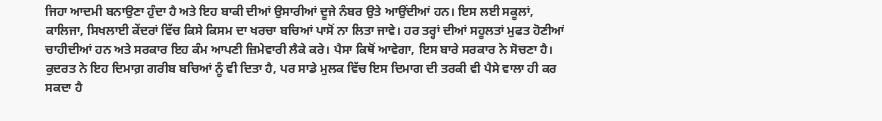ਜਿਹਾ ਆਦਮੀ ਬਨਾਉਣਾ ਹੁੰਦਾ ਹੈ ਅਤੇ ਇਹ ਬਾਕੀ ਦੀਆਂ ਉਸਾਰੀਆਂ ਦੂਜੇ ਨੰਬਰ ਉਤੇ ਆਉਂਦੀਆਂ ਹਨ। ਇਸ ਲਈ ਸਕੂਲਾਂ, ਕਾਲਿਜਾ, ਸਿਖਲਾਈ ਕੇਂਦਰਾਂ ਵਿੱਚ ਕਿਸੇ ਕਿਸਮ ਦਾ ਖਰਚਾ ਬਚਿਆਂ ਪਾਸੋਂ ਨਾ ਲਿਤਾ ਜਾਵੇ। ਹਰ ਤਰ੍ਹਾਂ ਦੀਆਂ ਸਹੂਲਤਾਂ ਮੁਫਤ ਹੋਣੀਆਂ ਚਾਹੀਦੀਆਂ ਹਨ ਅਤੇ ਸਰਕਾਰ ਇਹ ਕੰਮ ਆਪਣੀ ਜ਼ਿਮੇਵਾਰੀ ਲੈਕੇ ਕਰੇ। ਪੈਸਾ ਕਿਥੋਂ ਆਵੇਗਾ, ਇਸ ਬਾਰੇ ਸਰਕਾਰ ਨੇ ਸੋਚਣਾ ਹੈ।
ਕੁਦਰਤ ਨੇ ਇਹ ਦਿਮਾਗ਼ ਗਰੀਬ ਬਚਿਆਂ ਨੂੰ ਵੀ ਦਿਤਾ ਹੈ, ਪਰ ਸਾਡੇ ਮੁਲਕ ਵਿੱਚ ਇਸ ਦਿਮਾਗ ਦੀ ਤਰਕੀ ਵੀ ਪੈਸੇ ਵਾਲਾ ਹੀ ਕਰ ਸਕਦਾ ਹੈ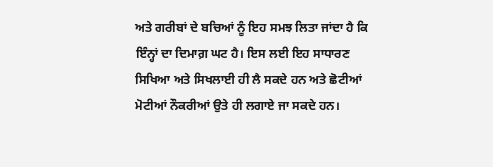ਅਤੇ ਗਰੀਬਾਂ ਦੇ ਬਚਿਆਂ ਨੂੰ ਇਹ ਸਮਝ ਲਿਤਾ ਜਾਂਦਾ ਹੈ ਕਿ ਇੰਨ੍ਹਾਂ ਦਾ ਦਿਮਾਗ਼ ਘਟ ਹੈ। ਇਸ ਲਈ ਇਹ ਸਾਧਾਰਣ ਸਿਖਿਆ ਅਤੇ ਸਿਖਲਾਈ ਹੀ ਲੈ ਸਕਦੇ ਹਨ ਅਤੇ ਛੋਟੀਆਂ ਮੋਟੀਆਂ ਨੌਕਰੀਆਂ ਉਤੇ ਹੀ ਲਗਾਏ ਜਾ ਸਕਦੇ ਹਨ।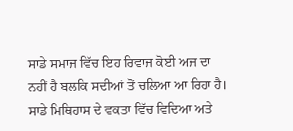ਸਾਡੇ ਸਮਾਜ ਵਿੱਚ ਇਹ ਰਿਵਾਜ ਕੋਈ ਅਜ ਦਾ ਨਹੀਂ ਹੈ ਬਲਕਿ ਸਦੀਆਂ ਤੋਂ ਚਲਿਆ ਆ ਰਿਹਾ ਹੈ। ਸਾਡੇ ਮਿਥਿਹਾਸ ਦੇ ਵਕਤਾ ਵਿੱਚ ਵਿਦਿਆ ਅਤੇ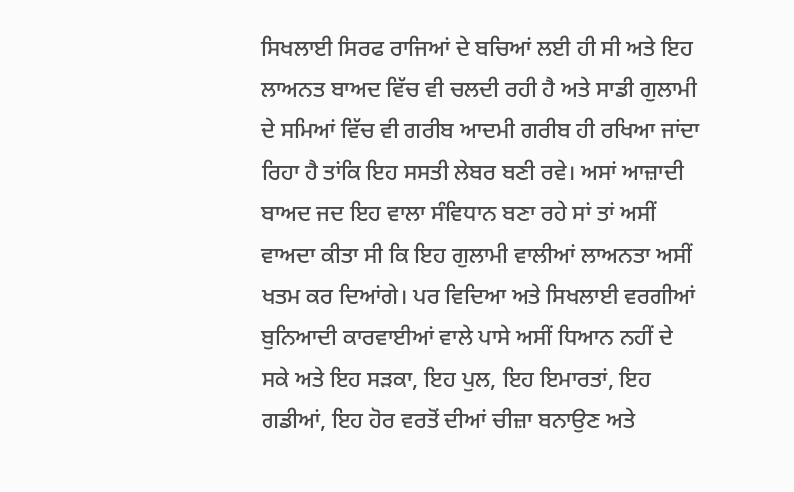ਸਿਖਲਾਈ ਸਿਰਫ ਰਾਜਿਆਂ ਦੇ ਬਚਿਆਂ ਲਈ ਹੀ ਸੀ ਅਤੇ ਇਹ ਲਾਅਨਤ ਬਾਅਦ ਵਿੱਚ ਵੀ ਚਲਦੀ ਰਹੀ ਹੈ ਅਤੇ ਸਾਡੀ ਗੁਲਾਮੀ ਦੇ ਸਮਿਆਂ ਵਿੱਚ ਵੀ ਗਰੀਬ ਆਦਮੀ ਗਰੀਬ ਹੀ ਰਖਿਆ ਜਾਂਦਾ ਰਿਹਾ ਹੈ ਤਾਂਕਿ ਇਹ ਸਸਤੀ ਲੇਬਰ ਬਣੀ ਰਵੇ। ਅਸਾਂ ਆਜ਼ਾਦੀ ਬਾਅਦ ਜਦ ਇਹ ਵਾਲਾ ਸੰਵਿਧਾਨ ਬਣਾ ਰਹੇ ਸਾਂ ਤਾਂ ਅਸੀਂ ਵਾਅਦਾ ਕੀਤਾ ਸੀ ਕਿ ਇਹ ਗੁਲਾਮੀ ਵਾਲੀਆਂ ਲਾਅਨਤਾ ਅਸੀਂ ਖਤਮ ਕਰ ਦਿਆਂਗੇ। ਪਰ ਵਿਦਿਆ ਅਤੇ ਸਿਖਲਾਈ ਵਰਗੀਆਂ ਬੁਨਿਆਦੀ ਕਾਰਵਾਈਆਂ ਵਾਲੇ ਪਾਸੇ ਅਸੀਂ ਧਿਆਨ ਨਹੀਂ ਦੇ ਸਕੇ ਅਤੇ ਇਹ ਸੜਕਾ, ਇਹ ਪੁਲ, ਇਹ ਇਮਾਰਤਾਂ, ਇਹ ਗਡੀਆਂ, ਇਹ ਹੋਰ ਵਰਤੋਂ ਦੀਆਂ ਚੀਜ਼ਾ ਬਨਾਉਣ ਅਤੇ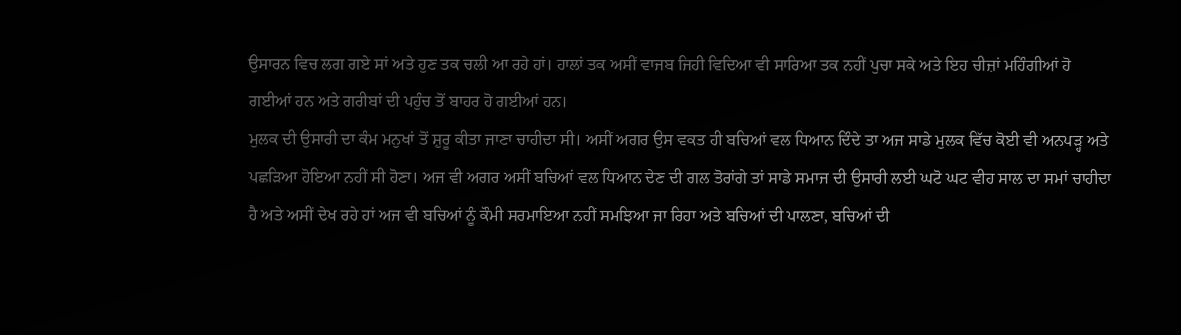ਉਸਾਰਨ ਵਿਚ ਲਗ ਗਏ ਸਾਂ ਅਤੇ ਹੁਣ ਤਕ ਚਲੀ ਆ ਰਹੇ ਹਾਂ। ਹਾਲਾਂ ਤਕ ਅਸੀਂ ਵਾਜਬ ਜਿਹੀ ਵਿਦਿਆ ਵੀ ਸਾਰਿਆ ਤਕ ਨਹੀਂ ਪੁਚਾ ਸਕੇ ਅਤੇ ਇਹ ਚੀਜ਼ਾਂ ਮਹਿੰਗੀਆਂ ਹੋ ਗਈਆਂ ਹਨ ਅਤੇ ਗਰੀਬਾਂ ਦੀ ਪਹੁੰਚ ਤੋਂ ਬਾਹਰ ਹੋ ਗਈਆਂ ਹਨ।
ਮੁਲਕ ਦੀ ਉਸਾਰੀ ਦਾ ਕੰਮ ਮਨੁਖਾਂ ਤੋਂ ਸ਼ੁਰੂ ਕੀਤਾ ਜਾਣਾ ਚਾਹੀਦਾ ਸੀ। ਅਸੀਂ ਅਗਰ ਉਸ ਵਕਤ ਹੀ ਬਚਿਆਂ ਵਲ ਧਿਆਨ ਦਿੰਦੇ ਤਾ ਅਜ ਸਾਡੇ ਮੁਲਕ ਵਿੱਚ ਕੋਈ ਵੀ ਅਨਪੜ੍ਹ ਅਤੇ ਪਛੜਿਆ ਹੋਇਆ ਨਹੀਂ ਸੀ ਹੋਣਾ। ਅਜ ਵੀ ਅਗਰ ਅਸੀਂ ਬਚਿਆਂ ਵਲ ਧਿਆਨ ਦੇਣ ਦੀ ਗਲ ਤੋਰਾਂਗੇ ਤਾਂ ਸਾਡੇ ਸਮਾਜ ਦੀ ਉਸਾਰੀ ਲਈ ਘਟੋ ਘਟ ਵੀਹ ਸਾਲ ਦਾ ਸਮਾਂ ਚਾਹੀਦਾ ਹੈ ਅਤੇ ਅਸੀਂ ਦੇਖ ਰਹੇ ਹਾਂ ਅਜ ਵੀ ਬਚਿਆਂ ਨੂੰ ਕੌਮੀ ਸਰਮਾਇਆ ਨਹੀਂ ਸਮਝਿਆ ਜਾ ਰਿਹਾ ਅਤੇ ਬਚਿਆਂ ਦੀ ਪਾਲਣਾ, ਬਚਿਆਂ ਦੀ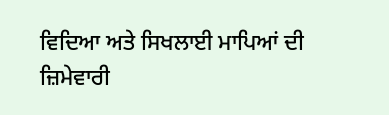ਵਿਦਿਆ ਅਤੇ ਸਿਖਲਾਈ ਮਾਪਿਆਂ ਦੀ ਜ਼ਿਮੇਵਾਰੀ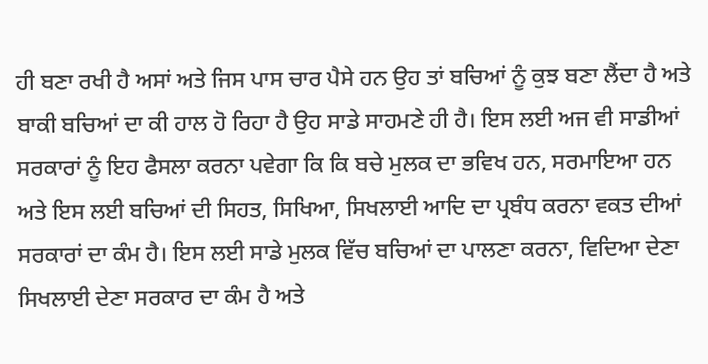ਹੀ ਬਣਾ ਰਖੀ ਹੈ ਅਸਾਂ ਅਤੇ ਜਿਸ ਪਾਸ ਚਾਰ ਪੈਸੇ ਹਨ ਉਹ ਤਾਂ ਬਚਿਆਂ ਨੂੰ ਕੁਝ ਬਣਾ ਲੈਂਦਾ ਹੈ ਅਤੇ ਬਾਕੀ ਬਚਿਆਂ ਦਾ ਕੀ ਹਾਲ ਹੋ ਰਿਹਾ ਹੈ ਉਹ ਸਾਡੇ ਸਾਹਮਣੇ ਹੀ ਹੈ। ਇਸ ਲਈ ਅਜ ਵੀ ਸਾਡੀਆਂ ਸਰਕਾਰਾਂ ਨੂੰ ਇਹ ਫੈਸਲਾ ਕਰਨਾ ਪਵੇਗਾ ਕਿ ਕਿ ਬਚੇ ਮੁਲਕ ਦਾ ਭਵਿਖ ਹਨ, ਸਰਮਾਇਆ ਹਨ ਅਤੇ ਇਸ ਲਈ ਬਚਿਆਂ ਦੀ ਸਿਹਤ, ਸਿਖਿਆ, ਸਿਖਲਾਈ ਆਦਿ ਦਾ ਪ੍ਰਬੰਧ ਕਰਨਾ ਵਕਤ ਦੀਆਂ ਸਰਕਾਰਾਂ ਦਾ ਕੰਮ ਹੈ। ਇਸ ਲਈ ਸਾਡੇ ਮੁਲਕ ਵਿੱਚ ਬਚਿਆਂ ਦਾ ਪਾਲਣਾ ਕਰਨਾ, ਵਿਦਿਆ ਦੇਣਾ ਸਿਖਲਾਈ ਦੇਣਾ ਸਰਕਾਰ ਦਾ ਕੰਮ ਹੈ ਅਤੇ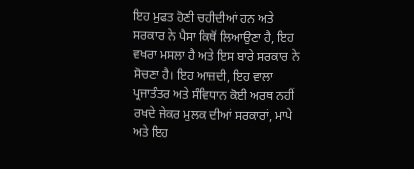ਇਹ ਮੁਫਤ ਹੋਣੀ ਚਹੀਦੀਆਂ ਹਨ ਅਤੇ ਸਰਕਾਰ ਨੇ ਪੈਸਾ ਕਿਥੋਂ ਲਿਆਉਣਾ ਹੈ, ਇਹ ਵਖਰਾ ਮਸਲਾ ਹੈ ਅਤੇ ਇਸ ਬਾਰੇ ਸਰਕਾਰ ਨੇ ਸੋਚਣਾ ਹੈ। ਇਹ ਆਜ਼ਦੀ, ਇਹ ਵਾਲਾ ਪ੍ਰਜਾਤੰਤਰ ਅਤੇ ਸੰਵਿਧਾਨ ਕੋਈ ਅਰਥ ਨਹੀਂ ਰਖਦੇ ਜੇਕਰ ਮੁਲਕ ਦੀਆਂ ਸਰਕਾਰਾਂ, ਮਾਪੇ ਅਤੇ ਇਹ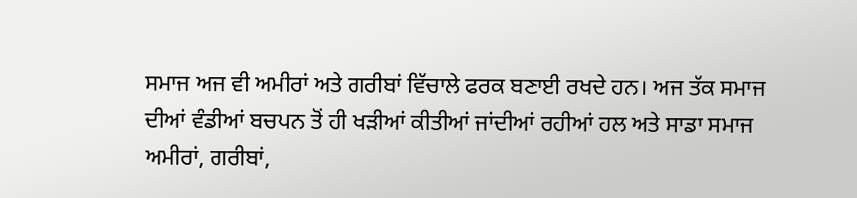ਸਮਾਜ ਅਜ ਵੀ ਅਮੀਰਾਂ ਅਤੇ ਗਰੀਬਾਂ ਵਿੱਚਾਲੇ ਫਰਕ ਬਣਾਈ ਰਖਦੇ ਹਨ। ਅਜ ਤੱਕ ਸਮਾਜ ਦੀਆਂ ਵੰਡੀਆਂ ਬਚਪਨ ਤੋਂ ਹੀ ਖੜੀਆਂ ਕੀਤੀਆਂ ਜਾਂਦੀਆਂ ਰਹੀਆਂ ਹਲ ਅਤੇ ਸਾਡਾ ਸਮਾਜ ਅਮੀਰਾਂ, ਗਰੀਬਾਂ,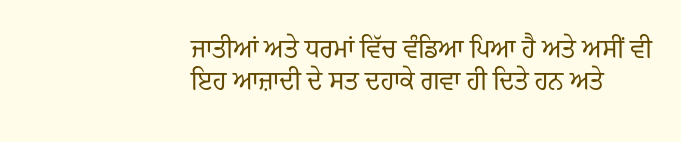ਜਾਤੀਆਂ ਅਤੇ ਧਰਮਾਂ ਵਿੱਚ ਵੰਡਿਆ ਪਿਆ ਹੈ ਅਤੇ ਅਸੀਂ ਵੀ ਇਹ ਆਜ਼ਾਦੀ ਦੇ ਸਤ ਦਹਾਕੇ ਗਵਾ ਹੀ ਦਿਤੇ ਹਨ ਅਤੇ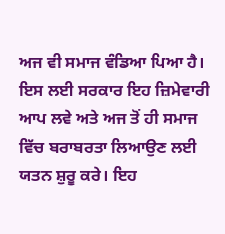ਅਜ ਵੀ ਸਮਾਜ ਵੰਡਿਆ ਪਿਆ ਹੈ। ਇਸ ਲਈ ਸਰਕਾਰ ਇਹ ਜ਼ਿਮੇਵਾਰੀ ਆਪ ਲਵੇ ਅਤੇ ਅਜ ਤੋਂ ਹੀ ਸਮਾਜ ਵਿੱਚ ਬਰਾਬਰਤਾ ਲਿਆਉਣ ਲਈ ਯਤਨ ਸ਼ੁਰੂ ਕਰੇ। ਇਹ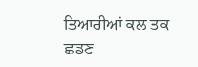ਤਿਆਰੀਆਂ ਕਲ ਤਕ ਛਡਣ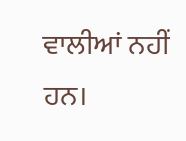ਵਾਲੀਆਂ ਨਹੀਂ ਹਨ।